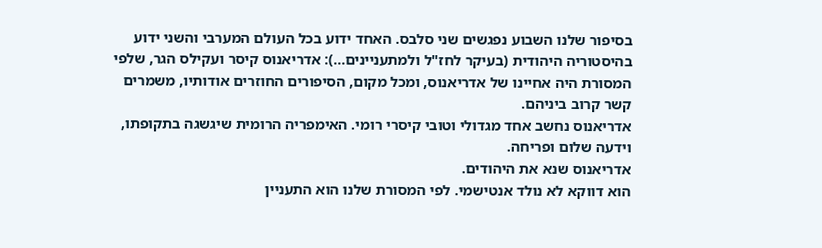בסיפור שלנו השבוע נפגשים שני סלבס. האחד ידוע בכל העולם המערבי והשני ידוע בהיסטוריה היהודית (בעיקר לחז"ל ולמתעניינים…): אדריאנוס קיסר ועקילס הגר, שלפי המסורת היה אחיינו של אדריאנוס, ומכל מקום, הסיפורים החוזרים אודותיו, משמרים קשר קרוב ביניהם.
אדריאנוס נחשב אחד מגדולי וטובי קיסרי רומי. האימפריה הרומית שיגשגה בתקופתו, וידעה שלום ופריחה.
אדריאנוס שנא את היהודים.
הוא דווקא לא נולד אנטישמי. לפי המסורת שלנו הוא התעניין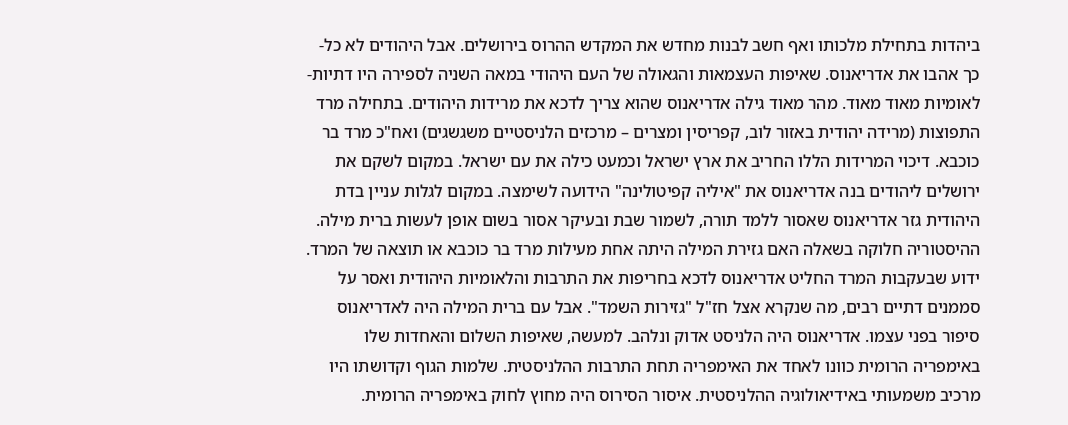ביהדות בתחילת מלכותו ואף חשב לבנות מחדש את המקדש ההרוס בירושלים. אבל היהודים לא כל-כך אהבו את אדריאנוס. שאיפות העצמאות והגאולה של העם היהודי במאה השניה לספירה היו דתיות-לאומיות מאוד מאוד. מהר מאוד גילה אדריאנוס שהוא צריך לדכא את מרידות היהודים. בתחילה מרד התפוצות (מרידה יהודית באזור לוב, קפריסין ומצרים – מרכזים הלניסטיים משגשגים) ואח"כ מרד בר כוכבא. דיכוי המרידות הללו החריב את ארץ ישראל וכמעט כילה את עם ישראל. במקום לשקם את ירושלים ליהודים בנה אדריאנוס את "איליה קפיטולינה" הידועה לשימצה. במקום לגלות עניין בדת היהודית גזר אדריאנוס שאסור ללמד תורה, לשמור שבת ובעיקר אסור בשום אופן לעשות ברית מילה.
ההיסטוריה חלוקה בשאלה האם גזירת המילה היתה אחת מעילות מרד בר כוכבא או תוצאה של המרד. ידוע שבעקבות המרד החליט אדריאנוס לדכא בחריפות את התרבות והלאומיות היהודית ואסר על סממנים דתיים רבים, מה שנקרא אצל חז"ל "גזירות השמד". אבל עם ברית המילה היה לאדריאנוס סיפור בפני עצמו. אדריאנוס היה הלניסט אדוק ונלהב. למעשה, שאיפות השלום והאחדות שלו באימפריה הרומית כוונו לאחד את האימפריה תחת התרבות ההלניסטית. שלמות הגוף וקדושתו היו מרכיב משמעותי באידיאולוגיה ההלניסטית. איסור הסירוס היה מחוץ לחוק באימפריה הרומית.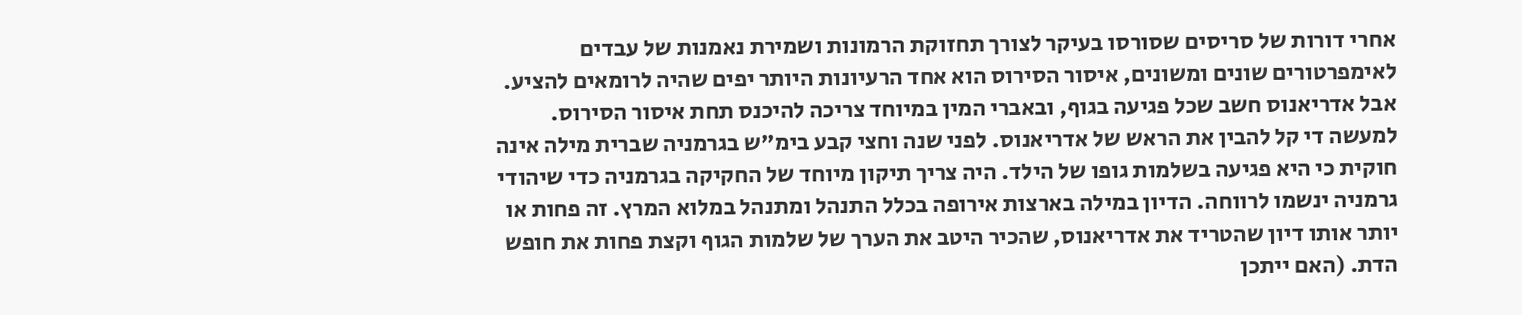אחרי דורות של סריסים שסורסו בעיקר לצורך תחזוקת הרמונות ושמירת נאמנות של עבדים לאימפרטורים שונים ומשונים, איסור הסירוס הוא אחד הרעיונות היותר יפים שהיה לרומאים להציע. אבל אדריאנוס חשב שכל פגיעה בגוף, ובאברי המין במיוחד צריכה להיכנס תחת איסור הסירוס. למעשה די קל להבין את הראש של אדריאנוס. לפני שנה וחצי קבע בימ"ש בגרמניה שברית מילה אינה חוקית כי היא פגיעה בשלמות גופו של הילד. היה צריך תיקון מיוחד של החקיקה בגרמניה כדי שיהודי גרמניה ינשמו לרווחה. הדיון במילה בארצות אירופה בכלל התנהל ומתנהל במלוא המרץ. זה פחות או יותר אותו דיון שהטריד את אדריאנוס, שהכיר היטב את הערך של שלמות הגוף וקצת פחות את חופש הדת. (האם ייתכן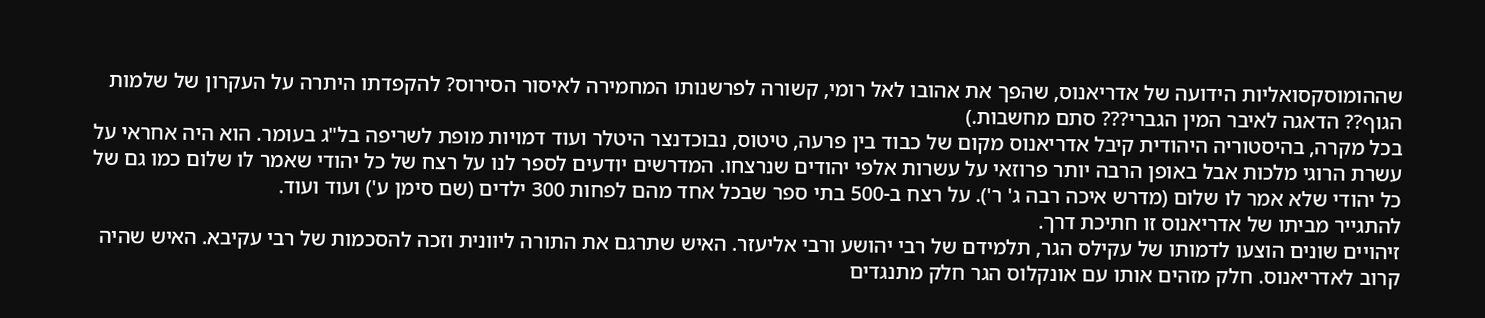שההומוסקסואליות הידועה של אדריאנוס, שהפך את אהובו לאל רומי, קשורה לפרשנותו המחמירה לאיסור הסירוס? להקפדתו היתרה על העקרון של שלמות הגוף?? הדאגה לאיבר המין הגברי??? סתם מחשבות.)
בכל מקרה, בהיסטוריה היהודית קיבל אדריאנוס מקום של כבוד בין פרעה, טיטוס, נבוכדנצר היטלר ועוד דמויות מופת לשריפה בל"ג בעומר. הוא היה אחראי על עשרת הרוגי מלכות אבל באופן הרבה יותר פרוזאי על עשרות אלפי יהודים שנרצחו. המדרשים יודעים לספר לנו על רצח של כל יהודי שאמר לו שלום כמו גם של כל יהודי שלא אמר לו שלום (מדרש איכה רבה ג' ר'). על רצח ב-500 בתי ספר שבכל אחד מהם לפחות 300 ילדים (שם סימן ע') ועוד ועוד.
להתגייר מביתו של אדריאנוס זו חתיכת דרך.
זיהויים שונים הוצעו לדמותו של עקילס הגר, תלמידם של רבי יהושע ורבי אליעזר. האיש שתרגם את התורה ליוונית וזכה להסכמות של רבי עקיבא. האיש שהיה קרוב לאדריאנוס. חלק מזהים אותו עם אונקלוס הגר חלק מתנגדים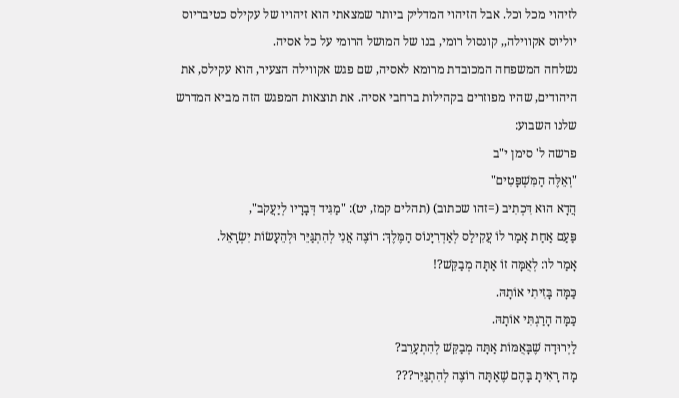לזיהוי מכל וכל. אבל הזיהוי המדליק ביותר שמצאתי הוא זיהויו של עקילס כטיבריוס יוליוס אקווילה,, קונסול רומי, בנו של המושל הרומי על כל אסיה.
נשלחה המשפחה המכובדת מרומא לאסיה, שם פגש אקווילה הצעיר, הוא עקילס, את היהודים, שהיו מפוזרים בקהילות ברחבי אסיה. את תוצאות המפגש הזה מביא המדרש שלנו השבוע:
פרשה ל' סימן י"ב
"וְאֵלֶּה הַמִּשְׁפָּטִים"
הֲדָא הוּא דִּכְתִיב (=זהו שכתוב) (תהלים קמז, יט): "מַגִּיד דְּבָרָיו לְיַעֲקֹב",
פַּעַם אַחַת אָמַר לוֹ עֲקִילַס לְאַדְרִיָּנוֹס הַמֶּלֶךְ: רוֹצֶה אֲנִי לְהִתְגַּיֵּר וּלְהֵעָשׂוֹת יִשְׂרָאֵל.
אָמַר לו: לְאֻמָּה זוֹ אַתָּה מְבַקֵּשׁ?!
כַּמָּה בָּזִיתִי אוֹתָהּ.
כַּמָּה הָרַגְתִּי אוֹתָהּ.
לַיְרוּדָה שֶׁבָּאֻמּוֹת אַתָּה מְבַקֵּשׁ לְהִתְעָרֵב?
מָה רָאִיתָ בָּהֶם שֶׁאַתָּה רוֹצֶה לְהִתְגַּיֵּר???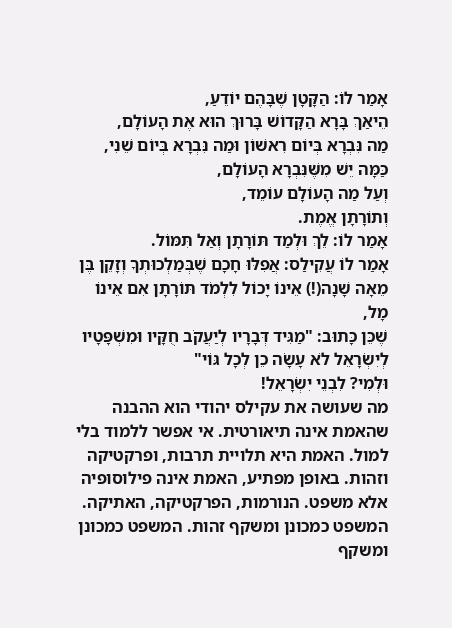אָמַר לוֹ: הַקָּטָן שֶׁבָּהֶם יוֹדֵעַ,
הֵיאַךְ בָּרָא הַקָּדוֹשׁ בָּרוּךְ הוּא אֶת הָעוֹלָם,
מַה נִּבְרָא בְּיוֹם רִאשׁוֹן וּמַה נִּבְרָא בְּיוֹם שֵׁנִי,
כַּמָּה יֵשׁ מִשֶּׁנִּבְרָא הָעוֹלָם,
וְעַל מַה הָעוֹלָם עוֹמֵד,
וְתוֹרָתָן אֱמֶת.
אָמַר לוֹ: לֵךְ וּלְמַד תּוֹרָתָן וְאַל תִּמּוֹל.
אָמַר לוֹ עֲקִילַס: אֲפִלּוּ חָכָם שֶׁבְּמַלְכוּתְךָ וְזָקֵן בֶּן מֵאָה שָׁנָה(!) אֵינוֹ יָכוֹל לִלְמֹד תּוֹרָתָן אִם אֵינוֹ מָל,
שֶׁכֵּן כָּתוּב: "מַגִּיד דְּבָרָיו לְיַעֲקֹב חֻקָּיו וּמִשְׁפָּטָיו לְיִשְׂרָאֵל לֹא עָשָׂה כֵן לְכָל גּוֹי"
וּלְמִי? לִבְנֵי יִשְׂרָאֵל!
מה שעושה את עקילס יהודי הוא ההבנה שהאמת אינה תיאורטית. אי אפשר ללמוד בלי למול. האמת היא תלויית תרבות, ופרקטיקה וזהות. באופן מפתיע, האמת אינה פילוסופיה אלא משפט. הנורמות, הפרקטיקה, האתיקה. המשפט כמכונן ומשקף זהות. המשפט כמכונן ומשקף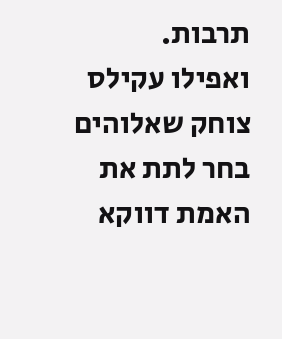תרבות.
ואפילו עקילס צוחק שאלוהים בחר לתת את האמת דווקא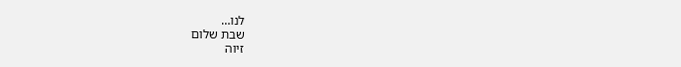לנו…
שבת שלום
זיוה